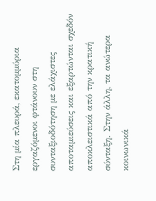Στη μία πλευρά, εκατομμύρια εργαζόμενοι φτάνουν στη συνταξιοδότηση με ελάχιστες αποταμιεύσεις και εξαρτώνται σχεδόν αποκλειστικά από την κρατική σύνταξη. Στην άλλη, τα ανώτερα κοινωνικά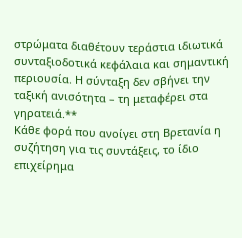στρώματα διαθέτουν τεράστια ιδιωτικά συνταξιοδοτικά κεφάλαια και σημαντική περιουσία. Η σύνταξη δεν σβήνει την ταξική ανισότητα – τη μεταφέρει στα γηρατειά.**
Κάθε φορά που ανοίγει στη Βρετανία η συζήτηση για τις συντάξεις, το ίδιο επιχείρημα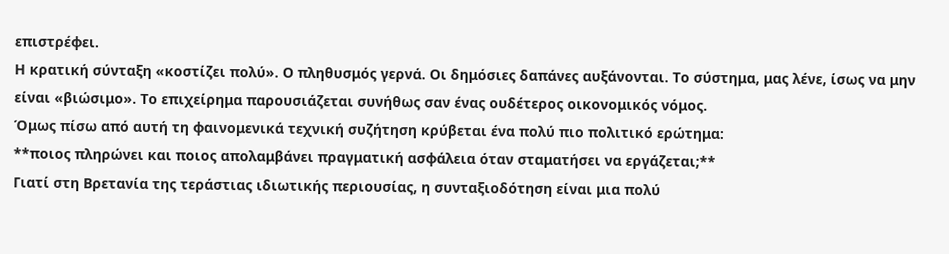επιστρέφει.
Η κρατική σύνταξη «κοστίζει πολύ». Ο πληθυσμός γερνά. Οι δημόσιες δαπάνες αυξάνονται. Το σύστημα, μας λένε, ίσως να μην είναι «βιώσιμο». Το επιχείρημα παρουσιάζεται συνήθως σαν ένας ουδέτερος οικονομικός νόμος.
Όμως πίσω από αυτή τη φαινομενικά τεχνική συζήτηση κρύβεται ένα πολύ πιο πολιτικό ερώτημα:
**ποιος πληρώνει και ποιος απολαμβάνει πραγματική ασφάλεια όταν σταματήσει να εργάζεται;**
Γιατί στη Βρετανία της τεράστιας ιδιωτικής περιουσίας, η συνταξιοδότηση είναι μια πολύ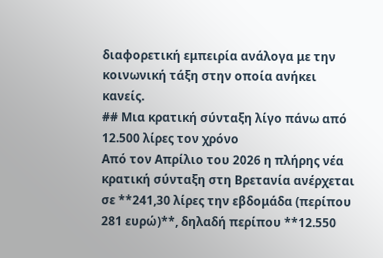διαφορετική εμπειρία ανάλογα με την κοινωνική τάξη στην οποία ανήκει κανείς.
## Μια κρατική σύνταξη λίγο πάνω από 12.500 λίρες τον χρόνο
Από τον Απρίλιο του 2026 η πλήρης νέα κρατική σύνταξη στη Βρετανία ανέρχεται σε **241,30 λίρες την εβδομάδα (περίπου 281 ευρώ)**, δηλαδή περίπου **12.550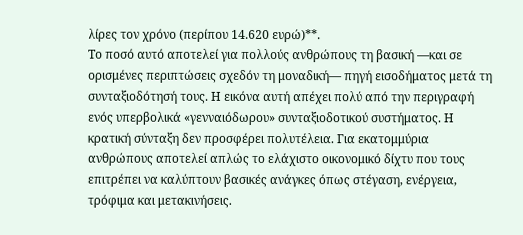λίρες τον χρόνο (περίπου 14.620 ευρώ)**.
Το ποσό αυτό αποτελεί για πολλούς ανθρώπους τη βασική —και σε ορισμένες περιπτώσεις σχεδόν τη μοναδική— πηγή εισοδήματος μετά τη συνταξιοδότησή τους. Η εικόνα αυτή απέχει πολύ από την περιγραφή ενός υπερβολικά «γενναιόδωρου» συνταξιοδοτικού συστήματος. Η κρατική σύνταξη δεν προσφέρει πολυτέλεια. Για εκατομμύρια ανθρώπους αποτελεί απλώς το ελάχιστο οικονομικό δίχτυ που τους επιτρέπει να καλύπτουν βασικές ανάγκες όπως στέγαση, ενέργεια, τρόφιμα και μετακινήσεις.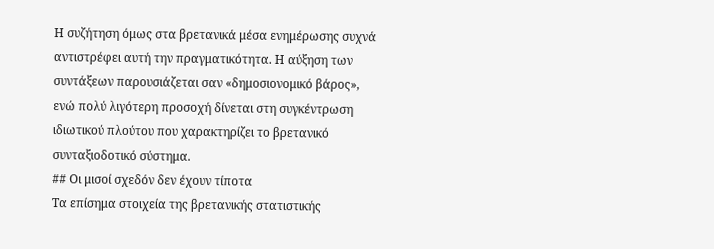Η συζήτηση όμως στα βρετανικά μέσα ενημέρωσης συχνά αντιστρέφει αυτή την πραγματικότητα. Η αύξηση των συντάξεων παρουσιάζεται σαν «δημοσιονομικό βάρος», ενώ πολύ λιγότερη προσοχή δίνεται στη συγκέντρωση ιδιωτικού πλούτου που χαρακτηρίζει το βρετανικό συνταξιοδοτικό σύστημα.
## Οι μισοί σχεδόν δεν έχουν τίποτα
Τα επίσημα στοιχεία της βρετανικής στατιστικής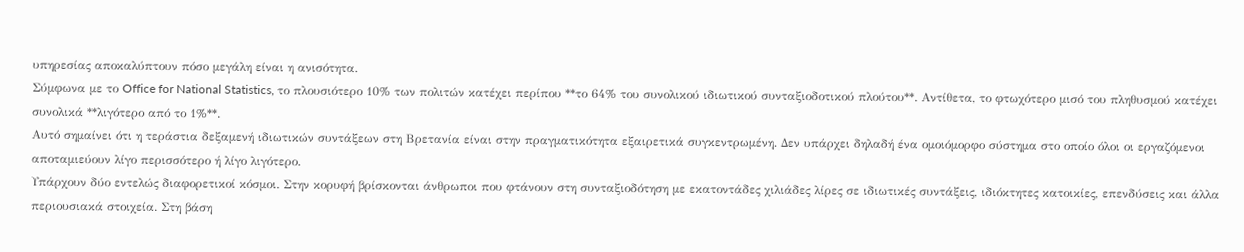υπηρεσίας αποκαλύπτουν πόσο μεγάλη είναι η ανισότητα.
Σύμφωνα με το Office for National Statistics, το πλουσιότερο 10% των πολιτών κατέχει περίπου **το 64% του συνολικού ιδιωτικού συνταξιοδοτικού πλούτου**. Αντίθετα, το φτωχότερο μισό του πληθυσμού κατέχει συνολικά **λιγότερο από το 1%**.
Αυτό σημαίνει ότι η τεράστια δεξαμενή ιδιωτικών συντάξεων στη Βρετανία είναι στην πραγματικότητα εξαιρετικά συγκεντρωμένη. Δεν υπάρχει δηλαδή ένα ομοιόμορφο σύστημα στο οποίο όλοι οι εργαζόμενοι αποταμιεύουν λίγο περισσότερο ή λίγο λιγότερο.
Υπάρχουν δύο εντελώς διαφορετικοί κόσμοι. Στην κορυφή βρίσκονται άνθρωποι που φτάνουν στη συνταξιοδότηση με εκατοντάδες χιλιάδες λίρες σε ιδιωτικές συντάξεις, ιδιόκτητες κατοικίες, επενδύσεις και άλλα περιουσιακά στοιχεία. Στη βάση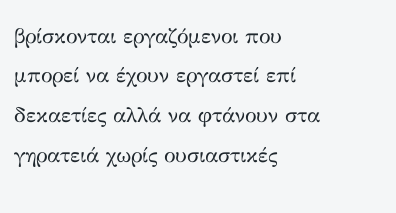βρίσκονται εργαζόμενοι που μπορεί να έχουν εργαστεί επί δεκαετίες αλλά να φτάνουν στα γηρατειά χωρίς ουσιαστικές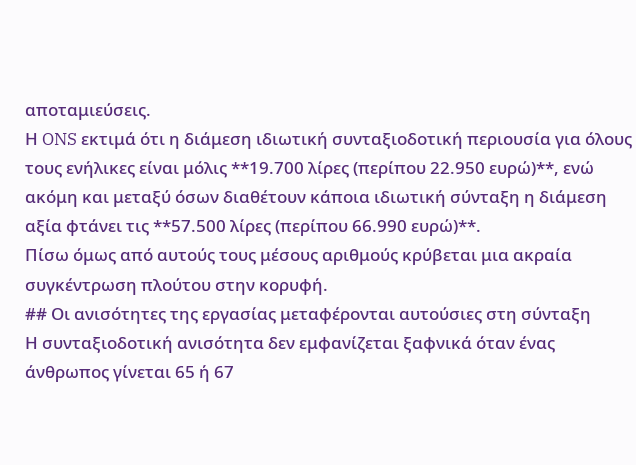αποταμιεύσεις.
Η ONS εκτιμά ότι η διάμεση ιδιωτική συνταξιοδοτική περιουσία για όλους τους ενήλικες είναι μόλις **19.700 λίρες (περίπου 22.950 ευρώ)**, ενώ ακόμη και μεταξύ όσων διαθέτουν κάποια ιδιωτική σύνταξη η διάμεση αξία φτάνει τις **57.500 λίρες (περίπου 66.990 ευρώ)**.
Πίσω όμως από αυτούς τους μέσους αριθμούς κρύβεται μια ακραία συγκέντρωση πλούτου στην κορυφή.
## Οι ανισότητες της εργασίας μεταφέρονται αυτούσιες στη σύνταξη
Η συνταξιοδοτική ανισότητα δεν εμφανίζεται ξαφνικά όταν ένας άνθρωπος γίνεται 65 ή 67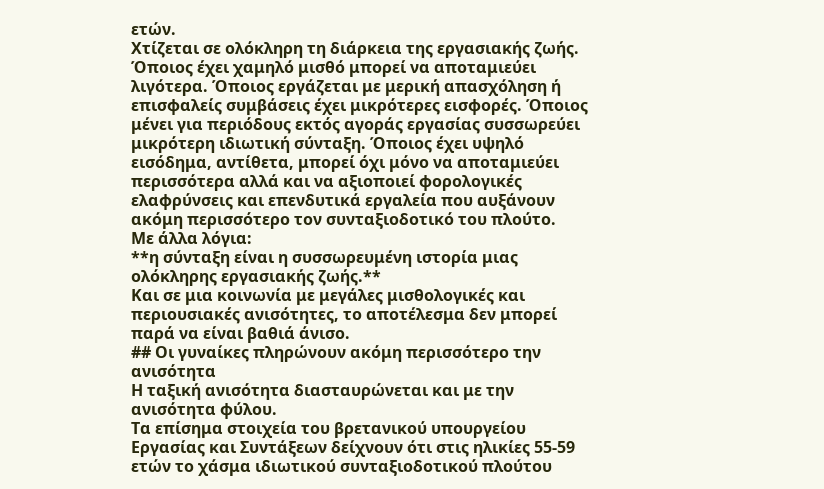ετών.
Χτίζεται σε ολόκληρη τη διάρκεια της εργασιακής ζωής. Όποιος έχει χαμηλό μισθό μπορεί να αποταμιεύει λιγότερα. Όποιος εργάζεται με μερική απασχόληση ή επισφαλείς συμβάσεις έχει μικρότερες εισφορές. Όποιος μένει για περιόδους εκτός αγοράς εργασίας συσσωρεύει μικρότερη ιδιωτική σύνταξη. Όποιος έχει υψηλό εισόδημα, αντίθετα, μπορεί όχι μόνο να αποταμιεύει περισσότερα αλλά και να αξιοποιεί φορολογικές ελαφρύνσεις και επενδυτικά εργαλεία που αυξάνουν ακόμη περισσότερο τον συνταξιοδοτικό του πλούτο.
Με άλλα λόγια:
**η σύνταξη είναι η συσσωρευμένη ιστορία μιας ολόκληρης εργασιακής ζωής.**
Και σε μια κοινωνία με μεγάλες μισθολογικές και περιουσιακές ανισότητες, το αποτέλεσμα δεν μπορεί παρά να είναι βαθιά άνισο.
## Οι γυναίκες πληρώνουν ακόμη περισσότερο την ανισότητα
Η ταξική ανισότητα διασταυρώνεται και με την ανισότητα φύλου.
Τα επίσημα στοιχεία του βρετανικού υπουργείου Εργασίας και Συντάξεων δείχνουν ότι στις ηλικίες 55-59 ετών το χάσμα ιδιωτικού συνταξιοδοτικού πλούτου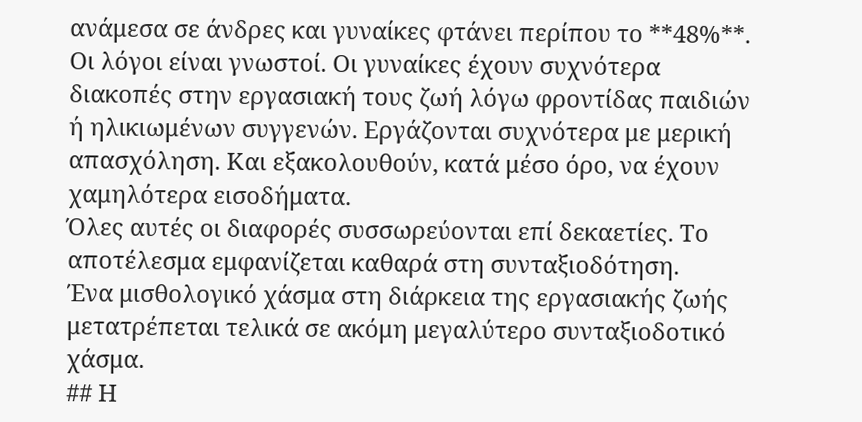ανάμεσα σε άνδρες και γυναίκες φτάνει περίπου το **48%**.
Οι λόγοι είναι γνωστοί. Οι γυναίκες έχουν συχνότερα διακοπές στην εργασιακή τους ζωή λόγω φροντίδας παιδιών ή ηλικιωμένων συγγενών. Εργάζονται συχνότερα με μερική απασχόληση. Και εξακολουθούν, κατά μέσο όρο, να έχουν χαμηλότερα εισοδήματα.
Όλες αυτές οι διαφορές συσσωρεύονται επί δεκαετίες. Το αποτέλεσμα εμφανίζεται καθαρά στη συνταξιοδότηση.
Ένα μισθολογικό χάσμα στη διάρκεια της εργασιακής ζωής μετατρέπεται τελικά σε ακόμη μεγαλύτερο συνταξιοδοτικό χάσμα.
## Η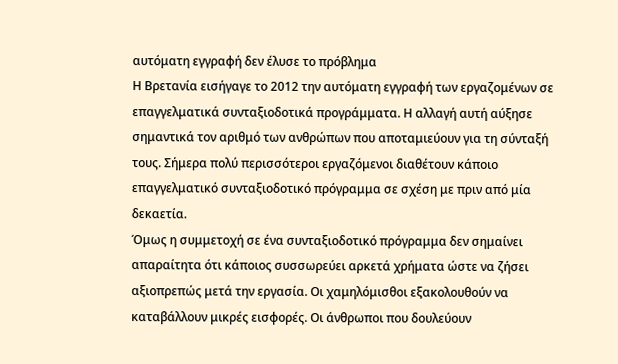αυτόματη εγγραφή δεν έλυσε το πρόβλημα
Η Βρετανία εισήγαγε το 2012 την αυτόματη εγγραφή των εργαζομένων σε επαγγελματικά συνταξιοδοτικά προγράμματα. Η αλλαγή αυτή αύξησε σημαντικά τον αριθμό των ανθρώπων που αποταμιεύουν για τη σύνταξή τους. Σήμερα πολύ περισσότεροι εργαζόμενοι διαθέτουν κάποιο επαγγελματικό συνταξιοδοτικό πρόγραμμα σε σχέση με πριν από μία δεκαετία.
Όμως η συμμετοχή σε ένα συνταξιοδοτικό πρόγραμμα δεν σημαίνει απαραίτητα ότι κάποιος συσσωρεύει αρκετά χρήματα ώστε να ζήσει αξιοπρεπώς μετά την εργασία. Οι χαμηλόμισθοι εξακολουθούν να καταβάλλουν μικρές εισφορές. Οι άνθρωποι που δουλεύουν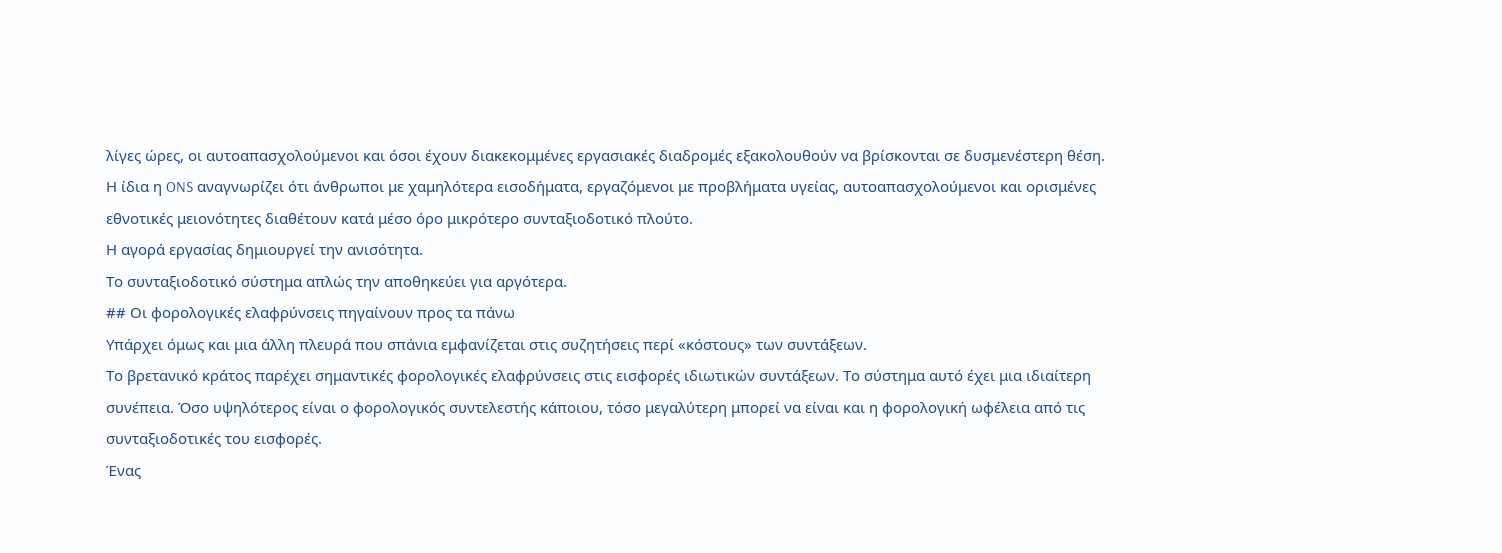λίγες ώρες, οι αυτοαπασχολούμενοι και όσοι έχουν διακεκομμένες εργασιακές διαδρομές εξακολουθούν να βρίσκονται σε δυσμενέστερη θέση.
Η ίδια η ONS αναγνωρίζει ότι άνθρωποι με χαμηλότερα εισοδήματα, εργαζόμενοι με προβλήματα υγείας, αυτοαπασχολούμενοι και ορισμένες εθνοτικές μειονότητες διαθέτουν κατά μέσο όρο μικρότερο συνταξιοδοτικό πλούτο.
Η αγορά εργασίας δημιουργεί την ανισότητα.
Το συνταξιοδοτικό σύστημα απλώς την αποθηκεύει για αργότερα.
## Οι φορολογικές ελαφρύνσεις πηγαίνουν προς τα πάνω
Υπάρχει όμως και μια άλλη πλευρά που σπάνια εμφανίζεται στις συζητήσεις περί «κόστους» των συντάξεων.
Το βρετανικό κράτος παρέχει σημαντικές φορολογικές ελαφρύνσεις στις εισφορές ιδιωτικών συντάξεων. Το σύστημα αυτό έχει μια ιδιαίτερη συνέπεια. Όσο υψηλότερος είναι ο φορολογικός συντελεστής κάποιου, τόσο μεγαλύτερη μπορεί να είναι και η φορολογική ωφέλεια από τις συνταξιοδοτικές του εισφορές.
Ένας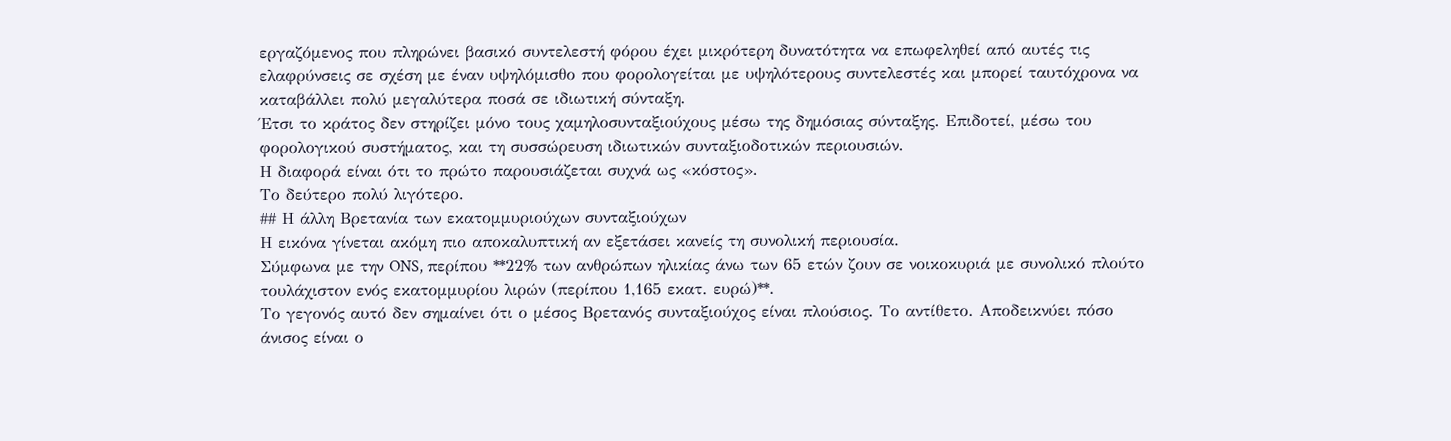εργαζόμενος που πληρώνει βασικό συντελεστή φόρου έχει μικρότερη δυνατότητα να επωφεληθεί από αυτές τις ελαφρύνσεις σε σχέση με έναν υψηλόμισθο που φορολογείται με υψηλότερους συντελεστές και μπορεί ταυτόχρονα να καταβάλλει πολύ μεγαλύτερα ποσά σε ιδιωτική σύνταξη.
Έτσι το κράτος δεν στηρίζει μόνο τους χαμηλοσυνταξιούχους μέσω της δημόσιας σύνταξης. Επιδοτεί, μέσω του φορολογικού συστήματος, και τη συσσώρευση ιδιωτικών συνταξιοδοτικών περιουσιών.
Η διαφορά είναι ότι το πρώτο παρουσιάζεται συχνά ως «κόστος».
Το δεύτερο πολύ λιγότερο.
## Η άλλη Βρετανία των εκατομμυριούχων συνταξιούχων
Η εικόνα γίνεται ακόμη πιο αποκαλυπτική αν εξετάσει κανείς τη συνολική περιουσία.
Σύμφωνα με την ONS, περίπου **22% των ανθρώπων ηλικίας άνω των 65 ετών ζουν σε νοικοκυριά με συνολικό πλούτο τουλάχιστον ενός εκατομμυρίου λιρών (περίπου 1,165 εκατ. ευρώ)**.
Το γεγονός αυτό δεν σημαίνει ότι ο μέσος Βρετανός συνταξιούχος είναι πλούσιος. Το αντίθετο. Αποδεικνύει πόσο άνισος είναι ο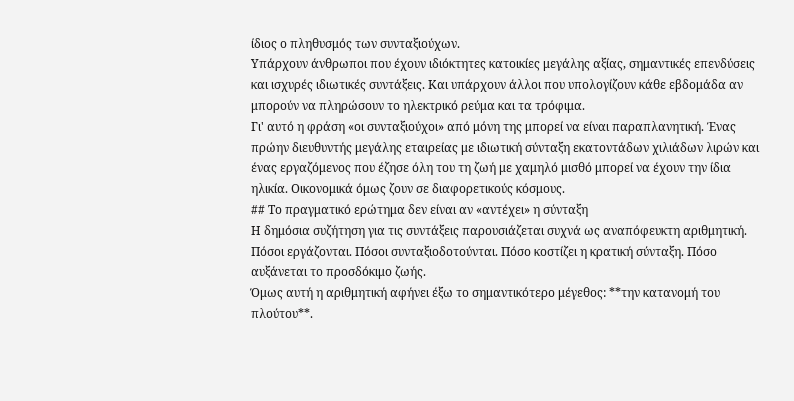ίδιος ο πληθυσμός των συνταξιούχων.
Υπάρχουν άνθρωποι που έχουν ιδιόκτητες κατοικίες μεγάλης αξίας, σημαντικές επενδύσεις και ισχυρές ιδιωτικές συντάξεις. Και υπάρχουν άλλοι που υπολογίζουν κάθε εβδομάδα αν μπορούν να πληρώσουν το ηλεκτρικό ρεύμα και τα τρόφιμα.
Γι' αυτό η φράση «οι συνταξιούχοι» από μόνη της μπορεί να είναι παραπλανητική. Ένας πρώην διευθυντής μεγάλης εταιρείας με ιδιωτική σύνταξη εκατοντάδων χιλιάδων λιρών και ένας εργαζόμενος που έζησε όλη του τη ζωή με χαμηλό μισθό μπορεί να έχουν την ίδια ηλικία. Οικονομικά όμως ζουν σε διαφορετικούς κόσμους.
## Το πραγματικό ερώτημα δεν είναι αν «αντέχει» η σύνταξη
Η δημόσια συζήτηση για τις συντάξεις παρουσιάζεται συχνά ως αναπόφευκτη αριθμητική. Πόσοι εργάζονται. Πόσοι συνταξιοδοτούνται. Πόσο κοστίζει η κρατική σύνταξη. Πόσο αυξάνεται το προσδόκιμο ζωής.
Όμως αυτή η αριθμητική αφήνει έξω το σημαντικότερο μέγεθος: **την κατανομή του πλούτου**.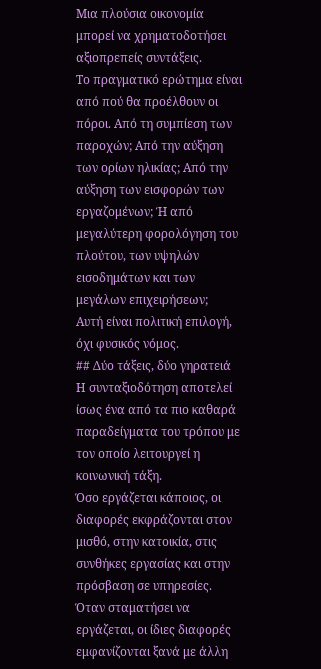Μια πλούσια οικονομία μπορεί να χρηματοδοτήσει αξιοπρεπείς συντάξεις.
Το πραγματικό ερώτημα είναι από πού θα προέλθουν οι πόροι. Από τη συμπίεση των παροχών; Από την αύξηση των ορίων ηλικίας; Από την αύξηση των εισφορών των εργαζομένων; Ή από μεγαλύτερη φορολόγηση του πλούτου, των υψηλών εισοδημάτων και των μεγάλων επιχειρήσεων;
Αυτή είναι πολιτική επιλογή, όχι φυσικός νόμος.
## Δύο τάξεις, δύο γηρατειά
Η συνταξιοδότηση αποτελεί ίσως ένα από τα πιο καθαρά παραδείγματα του τρόπου με τον οποίο λειτουργεί η κοινωνική τάξη.
Όσο εργάζεται κάποιος, οι διαφορές εκφράζονται στον μισθό, στην κατοικία, στις συνθήκες εργασίας και στην πρόσβαση σε υπηρεσίες. Όταν σταματήσει να εργάζεται, οι ίδιες διαφορές εμφανίζονται ξανά με άλλη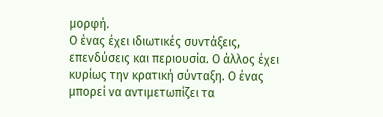μορφή.
Ο ένας έχει ιδιωτικές συντάξεις, επενδύσεις και περιουσία. Ο άλλος έχει κυρίως την κρατική σύνταξη. Ο ένας μπορεί να αντιμετωπίζει τα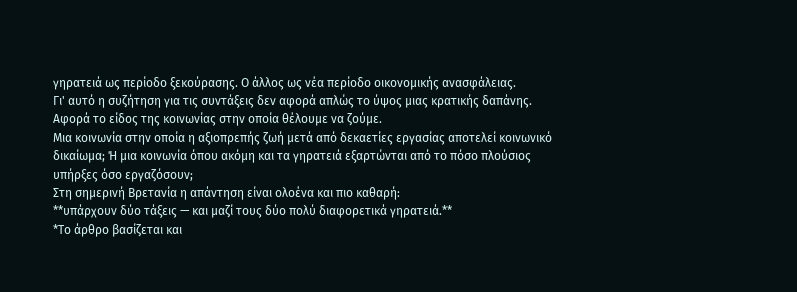γηρατειά ως περίοδο ξεκούρασης. Ο άλλος ως νέα περίοδο οικονομικής ανασφάλειας.
Γι' αυτό η συζήτηση για τις συντάξεις δεν αφορά απλώς το ύψος μιας κρατικής δαπάνης.
Αφορά το είδος της κοινωνίας στην οποία θέλουμε να ζούμε.
Μια κοινωνία στην οποία η αξιοπρεπής ζωή μετά από δεκαετίες εργασίας αποτελεί κοινωνικό δικαίωμα; Ή μια κοινωνία όπου ακόμη και τα γηρατειά εξαρτώνται από το πόσο πλούσιος υπήρξες όσο εργαζόσουν;
Στη σημερινή Βρετανία η απάντηση είναι ολοένα και πιο καθαρή:
**υπάρχουν δύο τάξεις — και μαζί τους δύο πολύ διαφορετικά γηρατειά.**
*Το άρθρο βασίζεται και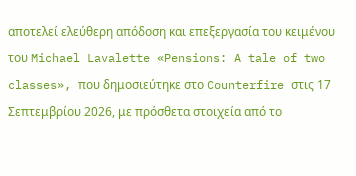αποτελεί ελεύθερη απόδοση και επεξεργασία του κειμένου του Michael Lavalette «Pensions: A tale of two classes», που δημοσιεύτηκε στο Counterfire στις 17 Σεπτεμβρίου 2026, με πρόσθετα στοιχεία από το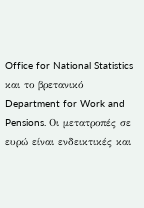Office for National Statistics και το βρετανικό Department for Work and Pensions. Οι μετατροπές σε ευρώ είναι ενδεικτικές και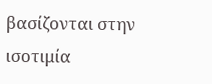βασίζονται στην ισοτιμία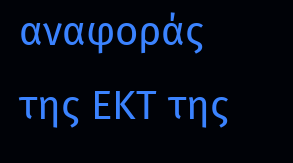αναφοράς της ΕΚΤ της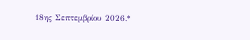18ης Σεπτεμβρίου 2026.*